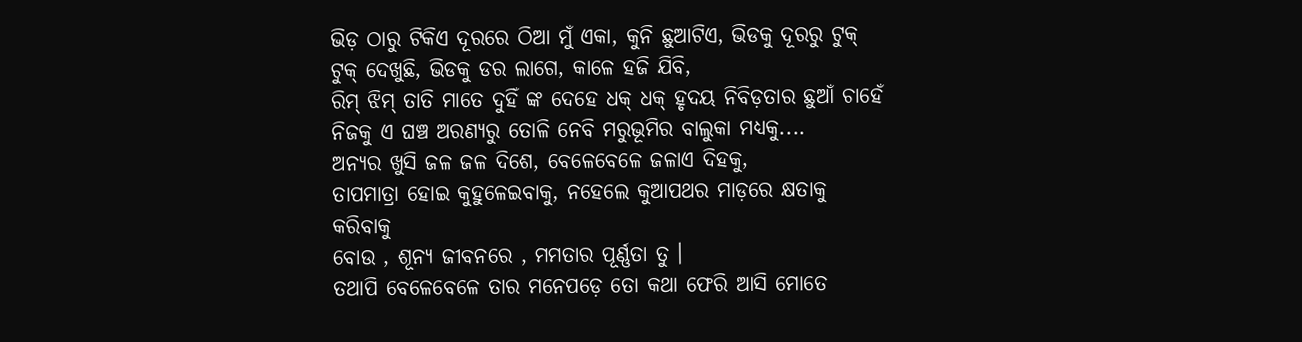ଭିଡ଼ ଠାରୁ ଟିକିଏ ଦୂରରେ ଠିଆ ମୁଁ ଏକା, କୁନି ଛୁଆଟିଏ, ଭିଡକୁ ଦୂରରୁ ଟୁକ୍ ଟୁକ୍ ଦେଖୁଛି, ଭିଡକୁ ଡର ଲାଗେ, କାଳେ ହଜି ଯିବି,
ରିମ୍ ଝିମ୍ ତାତି ମାତେ ଦୁହିଁ ଙ୍କ ଦେହେ ଧକ୍ ଧକ୍ ହୃଦୟ ନିବିଡ଼ତାର ଛୁଆଁ ଚାହେଁ
ନିଜକୁ ଏ ଘଞ୍ଚ ଅରଣ୍ୟରୁ ତୋଳି ନେବି ମରୁଭୂମିର ବାଲୁକା ମଧ୍ୟକୁ....
ଅନ୍ୟର ଖୁସି ଜଳ ଜଳ ଦିଶେ, ବେଳେବେଳେ ଜଳାଏ ଦିହକୁ,
ତାପମାତ୍ରା ହୋଇ କୁହୁଳେଇବାକୁ, ନହେଲେ କୁଆପଥର ମାଡ଼ରେ କ୍ଷତାକୁ କରିବାକୁ
ବୋଉ , ଶୂନ୍ୟ ଜୀବନରେ , ମମତାର ପୂର୍ଣ୍ଣତା ତୁ ।
ତଥାପି ବେଳେବେଳେ ତାର ମନେପଡ଼େ ତୋ କଥା ଫେରି ଆସି ମୋତେ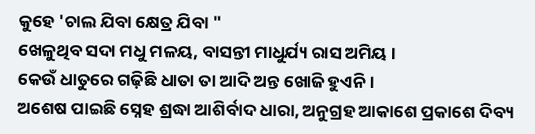କୁହେ 'ଚାଲ ଯିବା କ୍ଷେତ୍ର ଯିବା "
ଖେଳୁଥିବ ସଦା ମଧୁ ମଳୟ, ବାସନ୍ତୀ ମାଧୁର୍ଯ୍ୟ ରାସ ଅମିୟ ।
କେଉଁ ଧାତୁରେ ଗଢ଼ିଛି ଧାତା ତା ଆଦି ଅନ୍ତ ଖୋଜି ହୁଏନି ।
ଅଶେଷ ପାଇଛି ସ୍ନେହ ଶ୍ରଦ୍ଧା ଆଶିର୍ବାଦ ଧାରା, ଅନୁଗ୍ରହ ଆକାଶେ ପ୍ରକାଶେ ଦିବ୍ୟ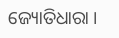ଜ୍ୟୋତିଧାରା ।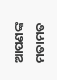ଆପଣଙ୍କ ମତାମତ